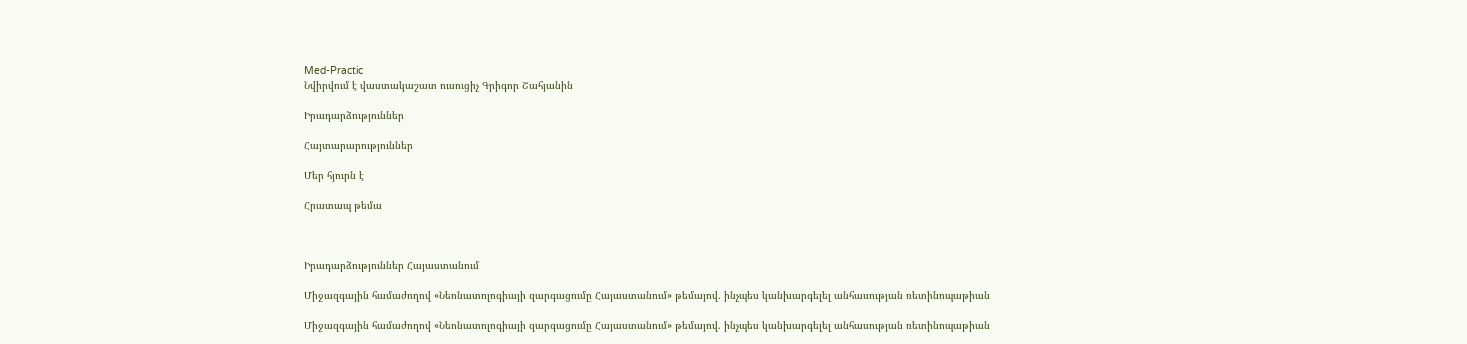Med-Practic
Նվիրվում է վաստակաշատ ուսուցիչ Գրիգոր Շահյանին

Իրադարձություններ

Հայտարարություններ

Մեր հյուրն է

Հրատապ թեմա



Իրադարձություններ Հայաստանում

Միջազգային համաժողով «Նեոնատոլոգիայի զարգացումը Հայաստանում» թեմայով. ինչպես կանխարգելել անհասության ռետինոպաթիան

Միջազգային համաժողով «Նեոնատոլոգիայի զարգացումը Հայաստանում» թեմայով. ինչպես կանխարգելել անհասության ռետինոպաթիան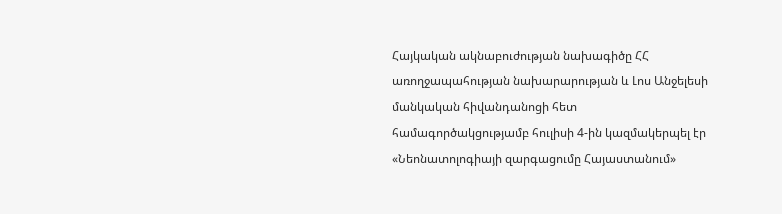Հայկական ակնաբուժության նախագիծը ՀՀ առողջապահության նախարարության և Լոս Անջելեսի մանկական հիվանդանոցի հետ համագործակցությամբ հուլիսի 4-ին կազմակերպել էր «Նեոնատոլոգիայի զարգացումը Հայաստանում»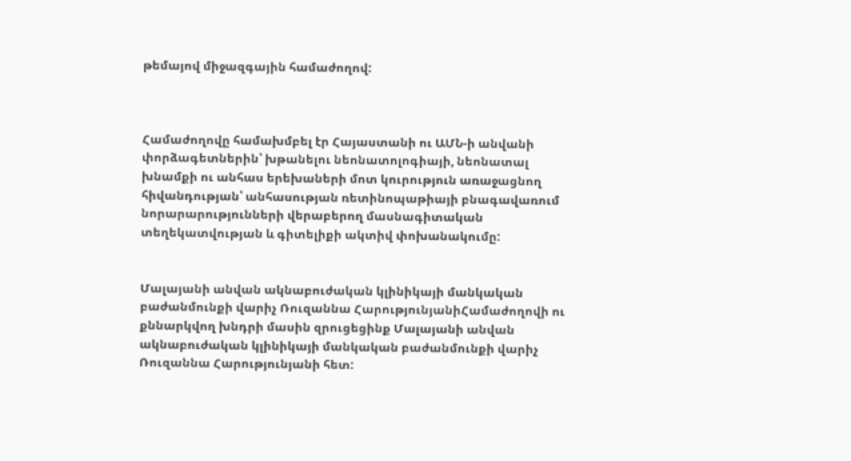թեմայով միջազգային համաժողով:



Համաժողովը համախմբել էր Հայաստանի ու ԱՄՆ-ի անվանի փորձագետներին՝ խթանելու նեոնատոլոգիայի, նեոնատալ խնամքի ու անհաս երեխաների մոտ կուրություն առաջացնող հիվանդության՝ անհասության ռետինոպաթիայի բնագավառում նորարարությունների վերաբերող մասնագիտական տեղեկատվության և գիտելիքի ակտիվ փոխանակումը:


Մալայանի անվան ակնաբուժական կլինիկայի մանկական բաժանմունքի վարիչ Ռուզաննա ՀարությունյանիՀամաժողովի ու քննարկվող խնդրի մասին զրուցեցինք Մալայանի անվան ակնաբուժական կլինիկայի մանկական բաժանմունքի վարիչ Ռուզաննա Հարությունյանի հետ: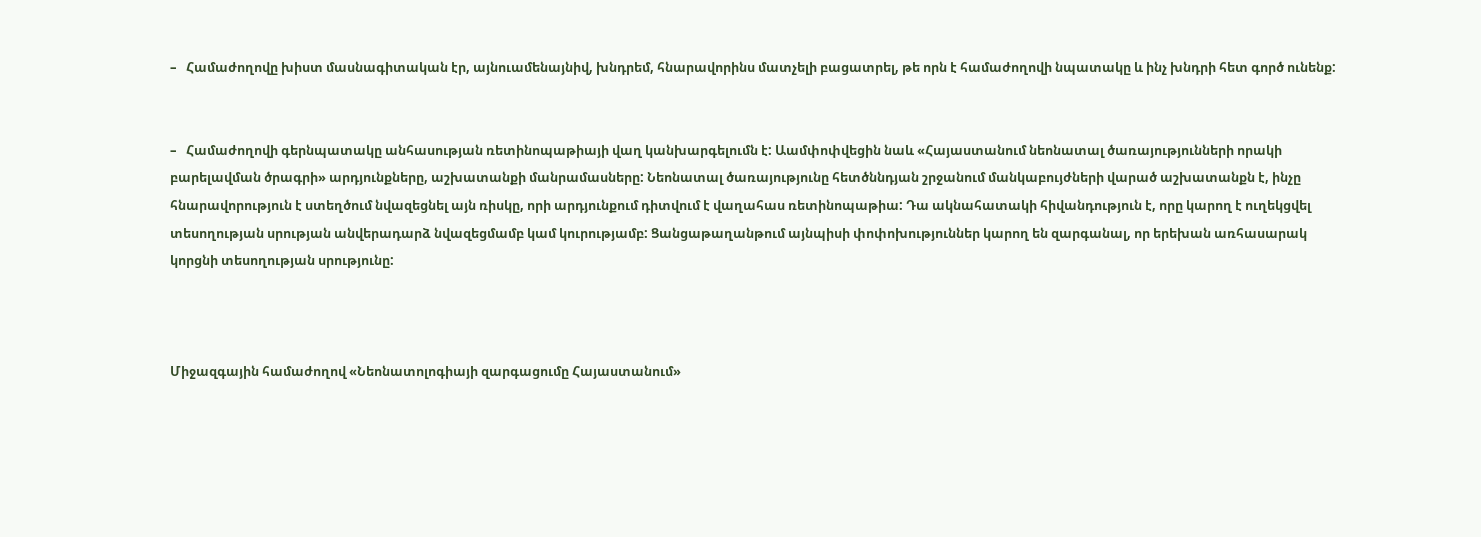–   Համաժողովը խիստ մասնագիտական էր, այնուամենայնիվ, խնդրեմ, հնարավորինս մատչելի բացատրել, թե որն է համաժողովի նպատակը և ինչ խնդրի հետ գործ ունենք:


–   Համաժողովի գերնպատակը անհասության ռետինոպաթիայի վաղ կանխարգելումն է: Աամփոփվեցին նաև «Հայաստանում նեոնատալ ծառայությունների որակի բարելավման ծրագրի» արդյունքները, աշխատանքի մանրամասները: Նեոնատալ ծառայությունը հետծննդյան շրջանում մանկաբույժների վարած աշխատանքն է, ինչը հնարավորություն է ստեղծում նվազեցնել այն ռիսկը, որի արդյունքում դիտվում է վաղահաս ռետինոպաթիա: Դա ակնահատակի հիվանդություն է, որը կարող է ուղեկցվել տեսողության սրության անվերադարձ նվազեցմամբ կամ կուրությամբ: Ցանցաթաղանթում այնպիսի փոփոխություններ կարող են զարգանալ, որ երեխան առհասարակ կորցնի տեսողության սրությունը:



Միջազգային համաժողով «Նեոնատոլոգիայի զարգացումը Հայաստանում»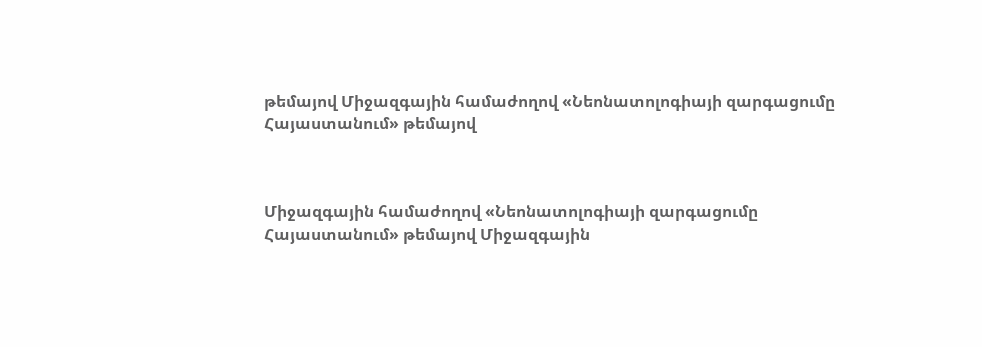թեմայով Միջազգային համաժողով «Նեոնատոլոգիայի զարգացումը Հայաստանում» թեմայով



Միջազգային համաժողով «Նեոնատոլոգիայի զարգացումը Հայաստանում» թեմայով Միջազգային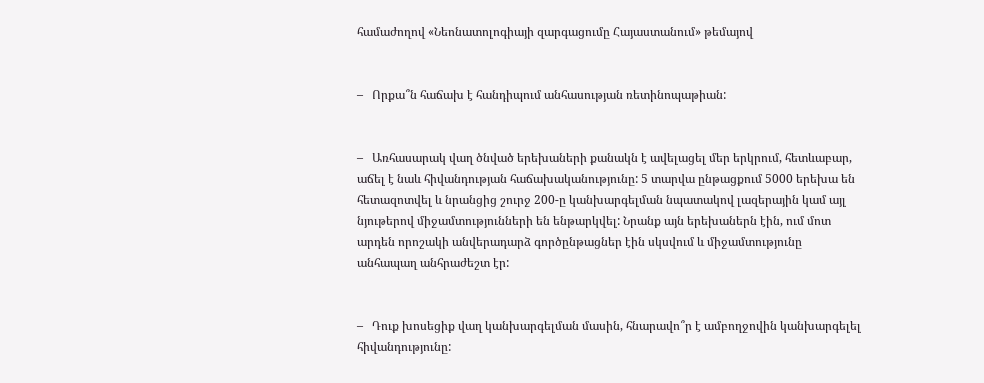համաժողով «Նեոնատոլոգիայի զարգացումը Հայաստանում» թեմայով


–   Որքա՞ն հաճախ է հանդիպում անհասության ռետինոպաթիան:


–   Առհասարակ վաղ ծնված երեխաների քանակն է ավելացել մեր երկրում, հետևաբար, աճել է նաև հիվանդության հաճախականությունը: 5 տարվա ընթացքում 5000 երեխա են հետազոտվել և նրանցից շուրջ 200-ը կանխարգելման նպատակով լազերային կամ այլ նյութերով միջամտությունների են ենթարկվել: Նրանք այն երեխաներն էին, ում մոտ արդեն որոշակի անվերադարձ գործընթացներ էին սկսվում և միջամտությունը անհապաղ անհրաժեշտ էր:


–   Դուք խոսեցիք վաղ կանխարգելման մասին, հնարավո՞ր է ամբողջովին կանխարգելել հիվանդությունը: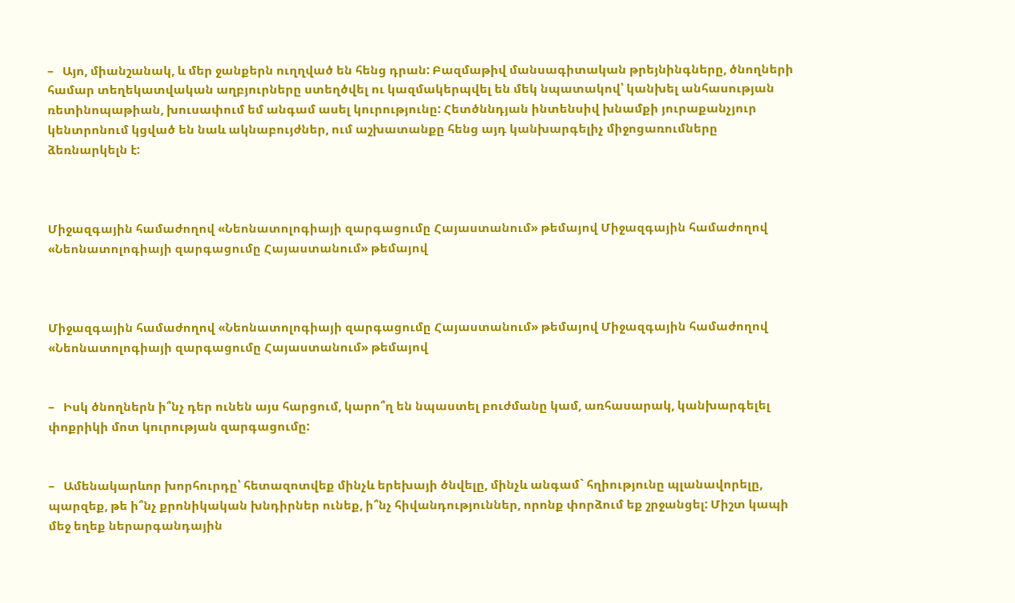–   Այո, միանշանակ, և մեր ջանքերն ուղղված են հենց դրան: Բազմաթիվ մանսագիտական թրեյնինգները, ծնողների համար տեղեկատվական աղբյուրները ստեղծվել ու կազմակերպվել են մեկ նպատակով՝ կանխել անհասության ռետինոպաթիան, խուսափում եմ անգամ ասել կուրությունը: Հետծննդյան ինտենսիվ խնամքի յուրաքանչյուր կենտրոնում կցված են նաև ակնաբույժներ, ում աշխատանքը հենց այդ կանխարգելիչ միջոցառումները ձեռնարկելն է:



Միջազգային համաժողով «Նեոնատոլոգիայի զարգացումը Հայաստանում» թեմայով Միջազգային համաժողով «Նեոնատոլոգիայի զարգացումը Հայաստանում» թեմայով



Միջազգային համաժողով «Նեոնատոլոգիայի զարգացումը Հայաստանում» թեմայով Միջազգային համաժողով «Նեոնատոլոգիայի զարգացումը Հայաստանում» թեմայով


–   Իսկ ծնողներն ի՞նչ դեր ունեն այս հարցում, կարո՞ղ են նպաստել բուժմանը կամ, առհասարակ, կանխարգելել փոքրիկի մոտ կուրության զարգացումը:


–   Ամենակարևոր խորհուրդը՝ հետազոտվեք մինչև երեխայի ծնվելը, մինչև անգամ` հղիությունը պլանավորելը, պարզեք, թե ի՞նչ քրոնիկական խնդիրներ ունեք, ի՞նչ հիվանդություններ, որոնք փորձում եք շրջանցել: Միշտ կապի մեջ եղեք ներարգանդային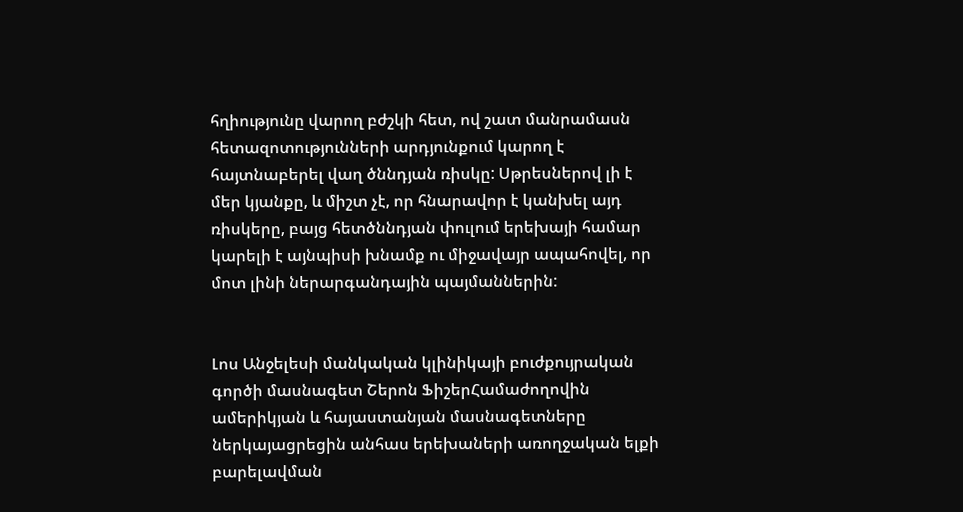հղիությունը վարող բժշկի հետ, ով շատ մանրամասն հետազոտությունների արդյունքում կարող է հայտնաբերել վաղ ծննդյան ռիսկը: Սթրեսներով լի է մեր կյանքը, և միշտ չէ, որ հնարավոր է կանխել այդ ռիսկերը, բայց հետծննդյան փուլում երեխայի համար կարելի է այնպիսի խնամք ու միջավայր ապահովել, որ մոտ լինի ներարգանդային պայմաններին:


Լոս Անջելեսի մանկական կլինիկայի բուժքույրական գործի մասնագետ Շերոն ՖիշերՀամաժողովին ամերիկյան և հայաստանյան մասնագետները ներկայացրեցին անհաս երեխաների առողջական ելքի բարելավման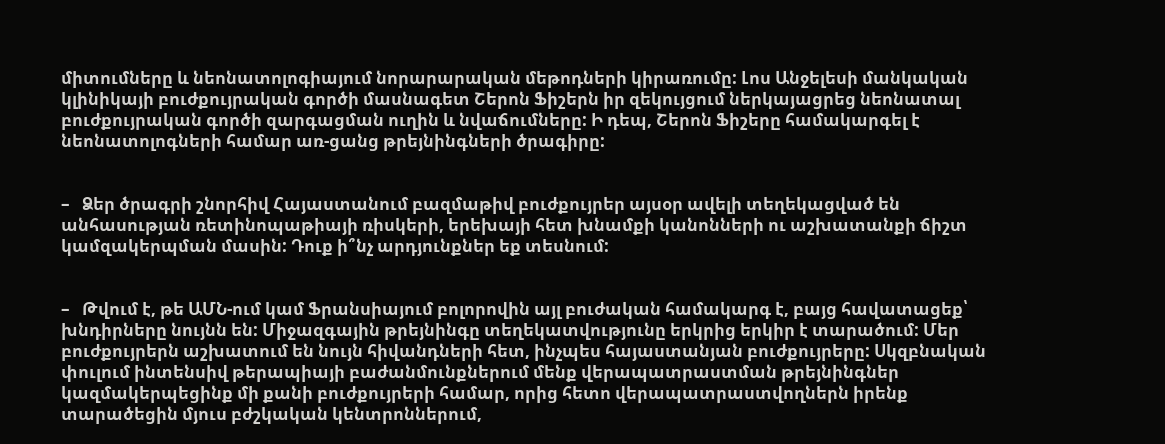միտումները և նեոնատոլոգիայում նորարարական մեթոդների կիրառումը: Լոս Անջելեսի մանկական կլինիկայի բուժքույրական գործի մասնագետ Շերոն Ֆիշերն իր զեկույցում ներկայացրեց նեոնատալ բուժքույրական գործի զարգացման ուղին և նվաճումները: Ի դեպ, Շերոն Ֆիշերը համակարգել է նեոնատոլոգների համար առ-ցանց թրեյնինգների ծրագիրը:


–   Ձեր ծրագրի շնորհիվ Հայաստանում բազմաթիվ բուժքույրեր այսօր ավելի տեղեկացված են անհասության ռետինոպաթիայի ռիսկերի, երեխայի հետ խնամքի կանոնների ու աշխատանքի ճիշտ կամզակերպման մասին: Դուք ի՞նչ արդյունքներ եք տեսնում:


–   Թվում է, թե ԱՄՆ-ում կամ Ֆրանսիայում բոլորովին այլ բուժական համակարգ է, բայց հավատացեք՝ խնդիրները նույնն են: Միջազգային թրեյնինգը տեղեկատվությունը երկրից երկիր է տարածում: Մեր բուժքույրերն աշխատում են նույն հիվանդների հետ, ինչպես հայաստանյան բուժքույրերը: Սկզբնական փուլում ինտենսիվ թերապիայի բաժանմունքներում մենք վերապատրաստման թրեյնինգներ կազմակերպեցինք մի քանի բուժքույրերի համար, որից հետո վերապատրաստվողներն իրենք տարածեցին մյուս բժշկական կենտրոններում,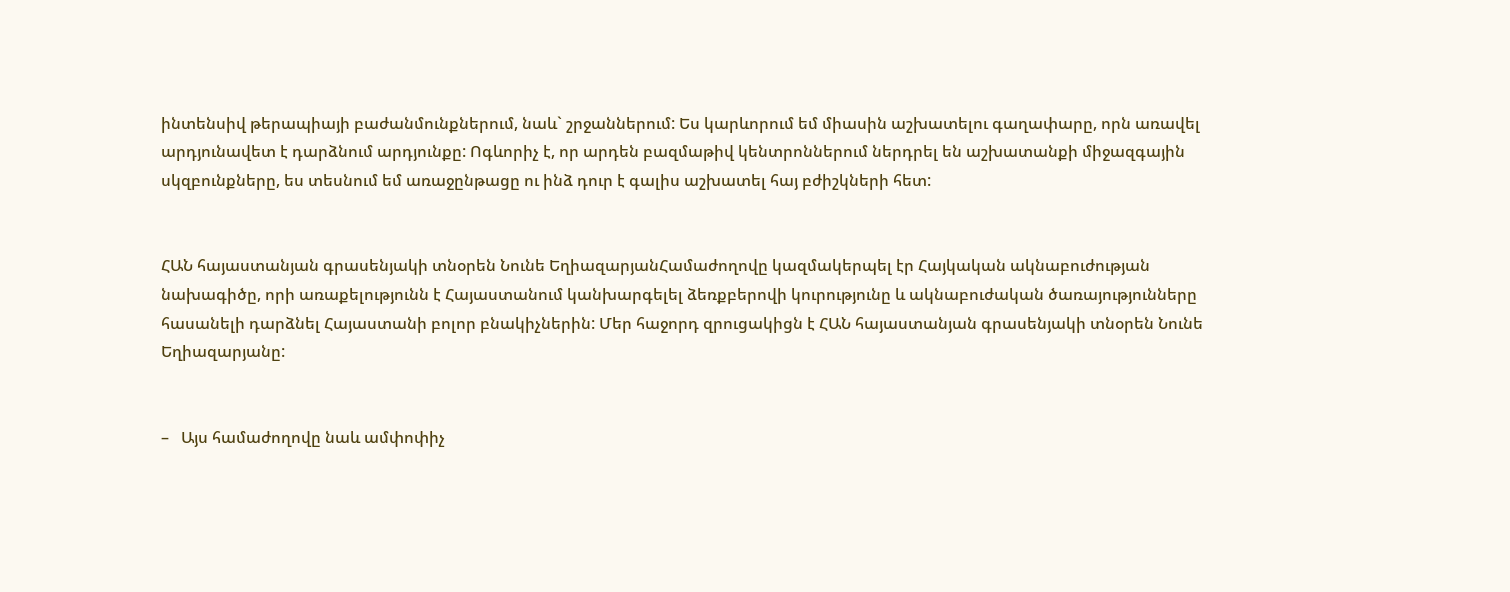ինտենսիվ թերապիայի բաժանմունքներում, նաև` շրջաններում: Ես կարևորում եմ միասին աշխատելու գաղափարը, որն առավել արդյունավետ է դարձնում արդյունքը: Ոգևորիչ է, որ արդեն բազմաթիվ կենտրոններում ներդրել են աշխատանքի միջազգային սկզբունքները, ես տեսնում եմ առաջընթացը ու ինձ դուր է գալիս աշխատել հայ բժիշկների հետ:


ՀԱՆ հայաստանյան գրասենյակի տնօրեն Նունե ԵղիազարյանՀամաժողովը կազմակերպել էր Հայկական ակնաբուժության նախագիծը, որի առաքելությունն է Հայաստանում կանխարգելել ձեռքբերովի կուրությունը և ակնաբուժական ծառայությունները հասանելի դարձնել Հայաստանի բոլոր բնակիչներին: Մեր հաջորդ զրուցակիցն է ՀԱՆ հայաստանյան գրասենյակի տնօրեն Նունե Եղիազարյանը:


–   Այս համաժողովը նաև ամփոփիչ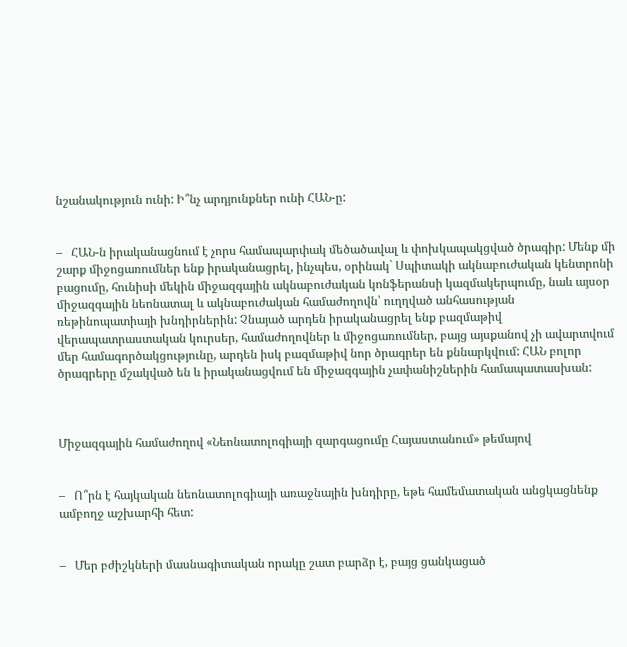նշանակություն ունի: Ի՞նչ արդյունքներ ունի ՀԱՆ-ը:


–   ՀԱՆ-ն իրականացնում է չորս համապարփակ մեծածավալ և փոխկապակցված ծրագիր: Մենք մի շարք միջոցառումներ ենք իրականացրել, ինչպես, օրինակ` Սպիտակի ակնաբուժական կենտրոնի բացումը, հունիսի մեկին միջազգային ակնաբուժական կոնֆերանսի կազմակերպումը, նաև այսօր միջազգային նեոնատալ և ակնաբուժական համաժողովն՝ ուղղված անհասության ռեթինոպատիայի խնդիրներին: Չնայած արդեն իրականացրել ենք բազմաթիվ վերապատրաստական կուրսեր, համաժողովներ և միջոցառումներ, բայց այսքանով չի ավարտվում մեր համագործակցությունը, արդեն իսկ բազմաթիվ նոր ծրագրեր են քննարկվում: ՀԱՆ բոլոր ծրագրերը մշակված են և իրականացվում են միջազգային չափանիշներին համապատասխան:



Միջազգային համաժողով «Նեոնատոլոգիայի զարգացումը Հայաստանում» թեմայով


–   Ո՞րն է հայկական նեոնատոլոգիայի առաջնային խնդիրը, եթե համեմատական անցկացնենք ամբողջ աշխարհի հետ:


–   Մեր բժիշկների մասնագիտական որակը շատ բարձր է, բայց ցանկացած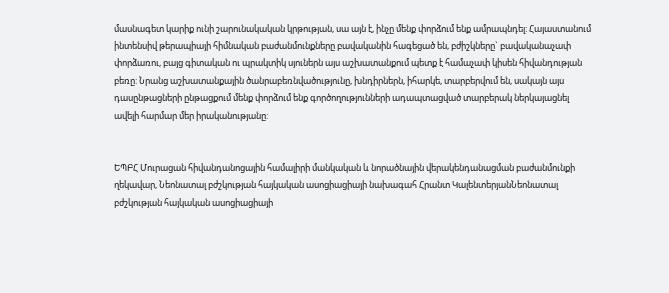մասնագետ կարիք ունի շարունակական կրթության, սա այն է, ինչը մենք փորձում ենք ամրապնդել: Հայաստանում ինտենսիվ թերապիայի հիմնական բաժանմունքները բավականին հագեցած են, բժիշկները` բավականաչափ փորձառու, բայց գիտական ու պրակտիկ սյուներն այս աշխատանքում պետք է համաչափ կիսեն հիվանդության բեռը: Նրանց աշխատանքային ծանրաբեռնվածությունը, խնդիրներն, իհարկե, տարբերվում են, սակայն այս դասընթացների ընթացքում մենք փորձում ենք գործողությունների ադապտացված տարբերակ ներկայացնել ավելի հարմար մեր իրականությանը:


ԵՊԲՀ Մուրացան հիվանդանոցային համալիրի մանկական և նորածնային վերակենդանացման բաժանմունքի ղեկավար, Նեոնատալ բժշկության հայկական ասոցիացիայի նախագահ Հրանտ ԿալենտերյանՆեոնատալ բժշկության հայկական ասոցիացիայի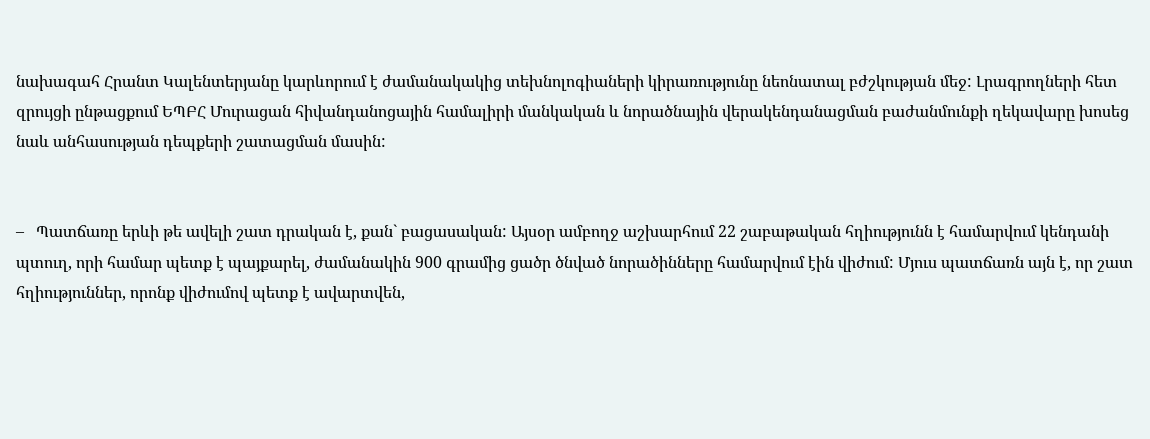նախագահ Հրանտ Կալենտերյանը կարևորում է ժամանակակից տեխնոլոգիաների կիրառությունը նեոնատալ բժշկության մեջ: Լրագրողների հետ զրույցի ընթացքում ԵՊԲՀ Մուրացան հիվանդանոցային համալիրի մանկական և նորածնային վերակենդանացման բաժանմունքի ղեկավարը խոսեց նաև անհասության դեպքերի շատացման մասին:


–   Պատճառը երևի թե ավելի շատ դրական է, քան` բացասական: Այսօր ամբողջ աշխարհում 22 շաբաթական հղիությունն է համարվում կենդանի պտուղ, որի համար պետք է պայքարել, ժամանակին 900 գրամից ցածր ծնված նորածինները համարվում էին վիժում: Մյուս պատճառն այն է, որ շատ հղիություններ, որոնք վիժումով պետք է ավարտվեն,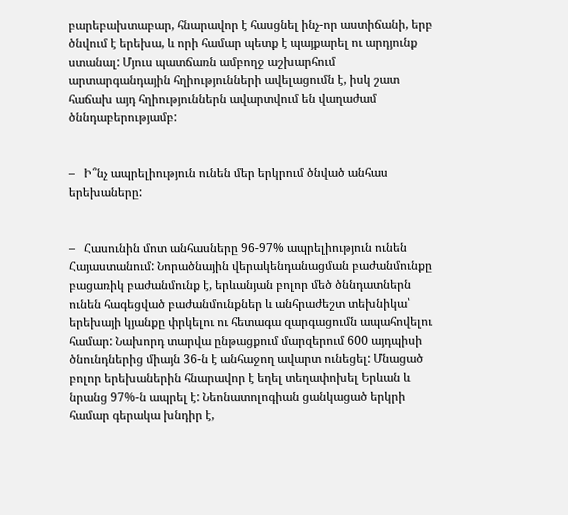բարեբախտաբար, հնարավոր է հասցնել ինչ-որ աստիճանի, երբ ծնվում է երեխա, և որի համար պետք է պայքարել ու արդյունք ստանալ: Մյուս պատճառն ամբողջ աշխարհում արտարգանդային հղիությունների ավելացումն է, իսկ շատ հաճախ այդ հղիություններն ավարտվում են վաղաժամ ծննդաբերությամբ:


–   Ի՞նչ ապրելիություն ունեն մեր երկրում ծնված անհաս երեխաները:


–   Հասունին մոտ անհասները 96-97% ապրելիություն ունեն Հայաստանում: Նորածնային վերակենդանացման բաժանմունքը բացառիկ բաժանմունք է, երևանյան բոլոր մեծ ծննդատներն ունեն հագեցված բաժանմունքներ և անհրաժեշտ տեխնիկա՝ երեխայի կյանքը փրկելու ու հետագա զարգացումն ապահովելու համար: Նախորդ տարվա ընթացքում մարզերում 600 այդպիսի ծնունդներից միայն 36-ն է անհաջող ավարտ ունեցել: Մնացած բոլոր երեխաներին հնարավոր է եղել տեղափոխել Երևան և նրանց 97%-ն ապրել է: Նեոնատոլոգիան ցանկացած երկրի համար գերակա խնդիր է,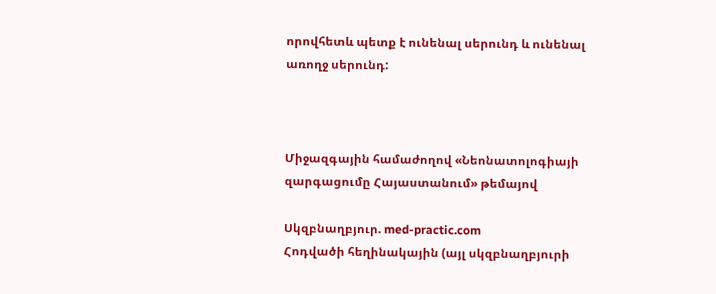որովհետև պետք է ունենալ սերունդ և ունենալ առողջ սերունդ:



Միջազգային համաժողով «Նեոնատոլոգիայի զարգացումը Հայաստանում» թեմայով

Սկզբնաղբյուր. med-practic.com
Հոդվածի հեղինակային (այլ սկզբնաղբյուրի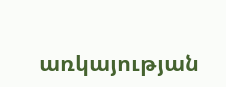առկայության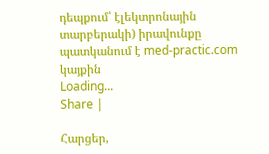դեպքում՝ էլեկտրոնային տարբերակի) իրավունքը պատկանում է med-practic.com կայքին
Loading...
Share |

Հարցեր,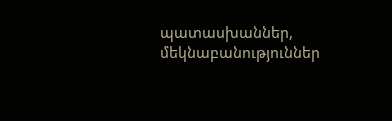պատասխաններ, մեկնաբանություններ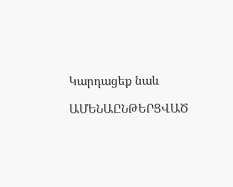Կարդացեք նաև

ԱՄԵՆԱԸՆԹԵՐՑՎԱԾ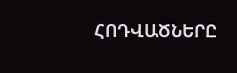ՀՈԴՎԱԾՆԵՐԸ